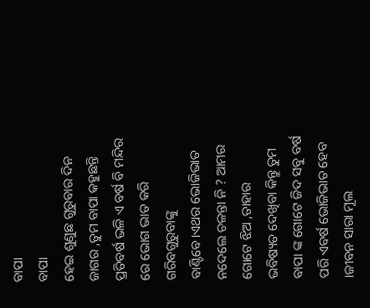ବାପା
ବାପା
ହେଇ ଶୁଣୁଛ ଗୁରୁବାର ଦିନ ଜାଗର ,ତୁମ ବାପା କହୁଛନ୍ତି ପ୍ରତିବର୍ଷ ଭଳି ଏ ବର୍ଷ ବି ମନ୍ଦିର ରେ ଭୋଗ ଭାତ କରି ଗରିବଗୁରୁବାଙ୍କୁ ବାଣ୍ଟିବେ।ଏଥର ଭୋଜିଭାତ ନଦେଲେ ଚଳନ୍ତା ନି ? ଆମର ଗୋଟେ ଝିଅ ,ତାହାର ଭବିଷ୍ୟତ ଦେଖିବା କିନ୍ତୁ ତୁମ ବାପା ଙ୍କ ଗୋଟେ ଜିଦ ସବୁ ବର୍ଷ ପରି ଏବର୍ଷ ଭୋଜିଭାତ ହେବ ।ଜୀବନ ସାରା ମୂଲ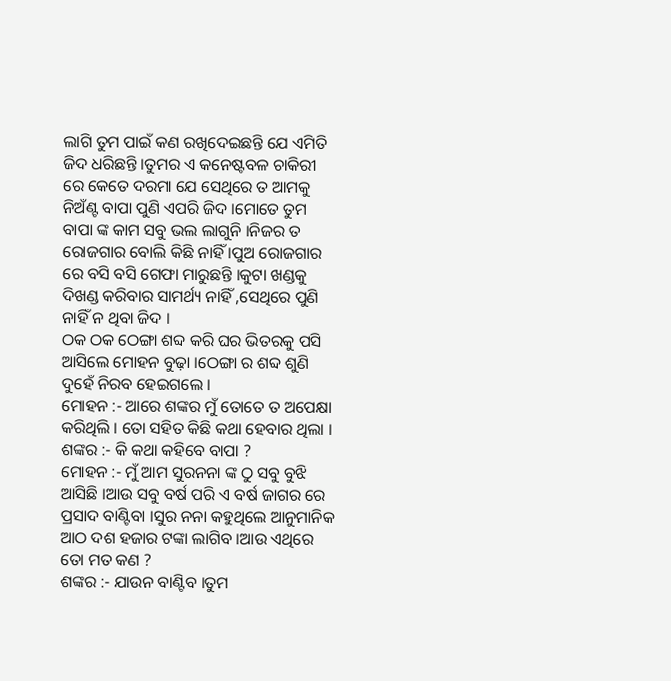ଲାଗି ତୁମ ପାଇଁ କଣ ରଖିଦେଇଛନ୍ତି ଯେ ଏମିତି ଜିଦ ଧରିଛନ୍ତି ।ତୁମର ଏ କନେଷ୍ଟବଳ ଚାକିରୀ ରେ କେତେ ଦରମା ଯେ ସେଥିରେ ତ ଆମକୁ ନିଅଁଣ୍ଟ ବାପା ପୁଣି ଏପରି ଜିଦ ।ମୋତେ ତୁମ ବାପା ଙ୍କ କାମ ସବୁ ଭଲ ଲାଗୁନି ।ନିଜର ତ ରୋଜଗାର ବୋଲି କିଛି ନାହିଁ ।ପୁଅ ରୋଜଗାର ରେ ବସି ବସି ଗେଫା ମାରୁଛନ୍ତି ।କୁଟା ଖଣ୍ଡକୁ ଦିଖଣ୍ଡ କରିବାର ସାମର୍ଥ୍ୟ ନାହିଁ ,ସେଥିରେ ପୁଣି ନାହିଁ ନ ଥିବା ଜିଦ ।
ଠକ ଠକ ଠେଙ୍ଗା ଶବ୍ଦ କରି ଘର ଭିତରକୁ ପସି ଆସିଲେ ମୋହନ ବୁଢ଼ା ।ଠେଙ୍ଗା ର ଶବ୍ଦ ଶୁଣି ଦୁହେଁ ନିରବ ହେଇଗଲେ ।
ମୋହନ :- ଆରେ ଶଙ୍କର ମୁଁ ତୋତେ ତ ଅପେକ୍ଷା କରିଥିଲି । ତୋ ସହିତ କିଛି କଥା ହେବାର ଥିଲା ।
ଶଙ୍କର :- କି କଥା କହିବେ ବାପା ?
ମୋହନ :- ମୁଁ ଆମ ସୁରନନା ଙ୍କ ଠୁ ସବୁ ବୁଝି ଆସିଛି ।ଆଉ ସବୁ ବର୍ଷ ପରି ଏ ବର୍ଷ ଜାଗର ରେ ପ୍ରସାଦ ବାଣ୍ଟିବା ।ସୁର ନନା କହୁଥିଲେ ଆନୁମାନିକ ଆଠ ଦଶ ହଜାର ଟଙ୍କା ଲାଗିବ ।ଆଉ ଏଥିରେ ତୋ ମତ କଣ ?
ଶଙ୍କର :- ଯାଉନ ବାଣ୍ଟିବ ।ତୁମ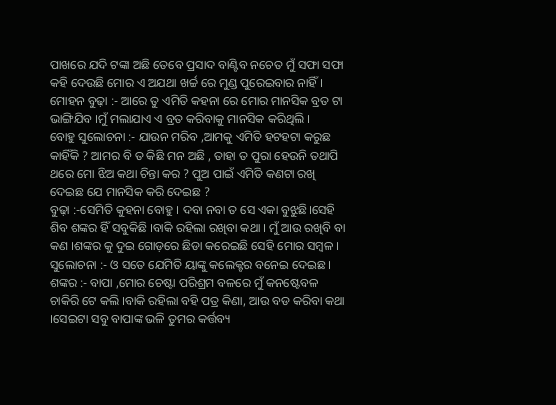ପାଖରେ ଯଦି ଟଙ୍କା ଅଛି ତେବେ ପ୍ରସାଦ ବାଣ୍ଟିବ ନଚେତ ମୁଁ ସଫା ସଫା କହି ଦେଉଛି ମୋର ଏ ଅଯଥା ଖର୍ଚ୍ଚ ରେ ମୁଣ୍ଡ ପୁରେଇବାର ନାହିଁ ।
ମୋହନ ବୁଢ଼ା :- ଆରେ ତୁ ଏମିତି କହନା ରେ ମୋର ମାନସିକ ବ୍ରତ ଟା ଭାଙ୍ଗିଯିବ ।ମୁଁ ମଲାଯାଏ ଏ ବ୍ରତ କରିବାକୁ ମାନସିକ କରିଥିଲି ।
ବୋହୁ ସୁଲୋଚନା :- ଯାଉନ ମରିବ ,ଆମକୁ ଏମିତି ହଟହଟା କରୁଛ କାହିଁକି ? ଆମର ବି ତ କିଛି ମନ ଅଛି , ତାହା ତ ପୁରା ହେଉନି ତଥାପି ଥରେ ମୋ ଝିଅ କଥା ଚିନ୍ତା କର ? ପୁଅ ପାଇଁ ଏମିତି କଣଟା ରଖି ଦେଇଛ ଯେ ମାନସିକ କରି ଦେଇଛ ?
ବୁଢ଼ା :-ସେମିତି କୁହନା ବୋହୁ । ଦବା ନବା ତ ସେ ଏକା ବୁଝୁଛି।ସେହି ଶିବ ଶଙ୍କର ହିଁ ସବୁକିଛି ।ବାକି ରହିଲା ରଖିବା କଥା । ମୁଁ ଆଉ ରଖିବି ବା କଣ ।ଶଙ୍କର କୁ ଦୁଇ ଗୋଡ଼ରେ ଛିଡା କରେଇଛି ସେହି ମୋର ସମ୍ବଳ ।
ସୁଲୋଚନା :- ଓ ସତେ ଯେମିତି ୟାଙ୍କୁ କଲେକ୍ଟର ବନେଇ ଦେଇଛ ।
ଶଙ୍କର :- ବାପା ,ମୋର ଚେଷ୍ଟା ପରିଶ୍ରମ ବଳରେ ମୁଁ କନଷ୍ଟେବଳ ଚାକିରି ଟେ କଲି ।ବାକି ରହିଲା ବହି ପତ୍ର କିଣା, ଆଉ ବଡ କରିବା କଥା ।ସେଇଟା ସବୁ ବାପାଙ୍କ ଭଳି ତୁମର କର୍ତ୍ତବ୍ୟ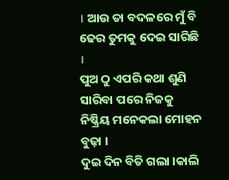। ଆଉ ତା ବଦଳରେ ମୁଁ ବି ଢେର ତୁମକୁ ଦେଇ ସାରିଛି ।
ପୁଅ ଠୁ ଏପରି କଥା ଶୁଣି ସାରିବା ପରେ ନିଜକୁ ନିଷ୍କ୍ରିୟ ମନେକଲା ମୋହନ ବୁଢ଼ା ।
ଦୁଇ ଦିନ ବିତି ଗଲା ।କାଲି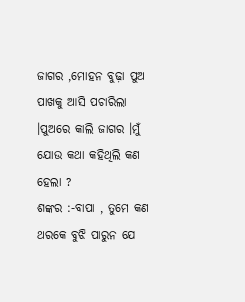ଜାଗର ,ମୋହନ ବୁଢ଼ା ପୁଅ ପାଖକୁ ଆସି ପଚାରିଲା ।ପୁଅରେ କାଲି ଜାଗର ।ମୁଁ ଯୋଉ କଥା କହିଥିଲି କଣ ହେଲା ?
ଶଙ୍କର :-ବାପା , ତୁମେ କଣ ଥରକେ ବୁଝି ପାରୁନ ଯେ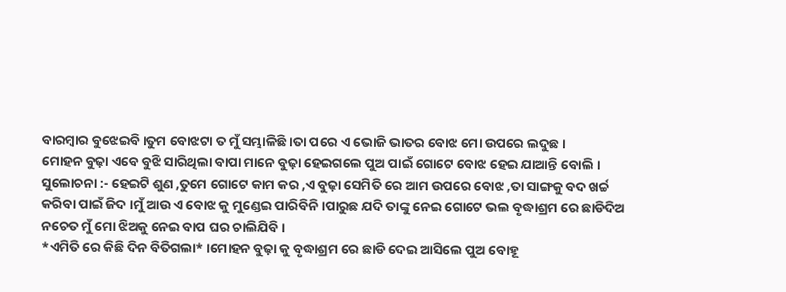ବାରମ୍ବାର ବୁଝେଇବି ।ତୁମ ବୋଝଟା ତ ମୁଁ ସମ୍ଭାଳିଛି ।ତା ପରେ ଏ ଭୋଜି ଭାତର ବୋଝ ମୋ ଉପରେ ଲଦୁଛ ।
ମୋହନ ବୁଢ଼ା ଏବେ ବୁଝି ସାରିଥିଲା ବାପା ମାନେ ବୁଢ଼ା ହେଇଗଲେ ପୁଅ ପାଇଁ ଗୋଟେ ବୋଝ ହେଇ ଯାଆନ୍ତି ବୋଲି ।
ସୁଲୋଚନା :- ହେଇଟି ଶୁଣ ,ତୁମେ ଗୋଟେ କାମ କର ,ଏ ବୁଢ଼ା ସେମିତି ରେ ଆମ ଉପରେ ବୋଝ ,ତା ସାଙ୍ଗକୁ ବଦ ଖର୍ଚ୍ଚ କରିବା ପାଇଁ ଜିଦ ।ମୁଁ ଆଉ ଏ ବୋଝ କୁ ମୁଣ୍ଡେଇ ପାରିବିନି ।ପାରୁଛ ଯଦି ତାଙ୍କୁ ନେଇ ଗୋଟେ ଭଲ ବୃଦ୍ଧାଶ୍ରମ ରେ ଛାଡିଦିଅ ନଚେତ ମୁଁ ମୋ ଝିଅକୁ ନେଇ ବାପ ଘର ଚାଲିଯିବି ।
*ଏମିତି ରେ କିଛି ଦିନ ବିତିଗଲା* ।ମୋହନ ବୁଢ଼ା କୁ ବୃଦ୍ଧାଶ୍ରମ ରେ ଛାଡି ଦେଇ ଆସିଲେ ପୁଅ ବୋହୂ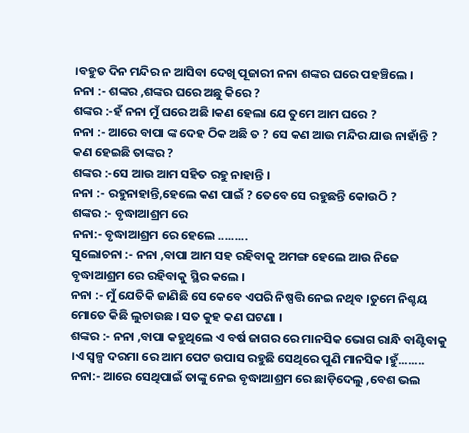।ବହୁତ ଦିନ ମନ୍ଦିର ନ ଆସିବା ଦେଖି ପୂଜାରୀ ନନା ଶଙ୍କର ଘରେ ପହଞ୍ଚିଲେ ।
ନନା :- ଶଙ୍କର ,ଶଙ୍କର ଘରେ ଅଛୁ କିରେ ?
ଶଙ୍କର :-ହଁ ନନା ମୁଁ ଘରେ ଅଛି ।କଣ ହେଲା ଯେ ତୁମେ ଆମ ଘରେ ?
ନନା :- ଆରେ ବାପା ଙ୍କ ଦେହ ଠିକ ଅଛି ତ ? ସେ କଣ ଆଉ ମନ୍ଦିର ଯାଉ ନାହାଁନ୍ତି ? କଣ ହେଇଛି ତାଙ୍କର ?
ଶଙ୍କର :-ସେ ଆଉ ଆମ ସହିତ ରହୁ ନାହାନ୍ତି ।
ନନା :- ରହୁନାହାନ୍ତି,ହେଲେ କଣ ପାଇଁ ? ତେବେ ସେ ରହୁଛନ୍ତି କୋଉଠି ?
ଶଙ୍କର :- ବୃଦ୍ଧାଆଶ୍ରମ ରେ
ନନା:- ବୃଦ୍ଧାଆଶ୍ରମ ରେ ହେଲେ .........
ସୁଲୋଚନା :- ନନା ,ବାପା ଆମ ସହ ରହିବାକୁ ଅମଙ୍ଗ ହେଲେ ଆଉ ନିଜେ ବୃଦ୍ଧାଆଶ୍ରମ ରେ ରହିବାକୁ ସ୍ଥିର କଲେ ।
ନନା :- ମୁଁ ଯେତିକି ଜାଣିଛି ସେ କେବେ ଏପରି ନିଷ୍ପତ୍ତି ନେଇ ନଥିବ ।ତୁମେ ନିଶ୍ଚୟ ମୋତେ କିଛି ଲୁଚାଉଛ । ସତ କୁହ କଣ ଘଟଣା ।
ଶଙ୍କର :- ନନା ,ବାପା କହୁଥିଲେ ଏ ବର୍ଷ ଜାଗର ରେ ମାନସିକ ଭୋଗ ରାନ୍ଧି ବାଣ୍ଟିବାକୁ ।ଏ ସ୍ୱଳ୍ପ ଦରମା ରେ ଆମ ପେଟ ଉପାସ ରହୁଛି ସେଥିରେ ପୁଣି ମାନସିକ ।ହୁଁ........
ନନା:- ଆରେ ସେଥିପାଇଁ ତାଙ୍କୁ ନେଇ ବୃଦ୍ଧାଆଶ୍ରମ ରେ ଛାଡ଼ିଦେଲୁ ,ବେଶ ଭଲ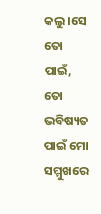କଲୁ ।ସେ ତୋ ପାଇଁ, ତୋ ଭବିଷ୍ୟତ ପାଇଁ ମୋ ସମ୍ମୁଖରେ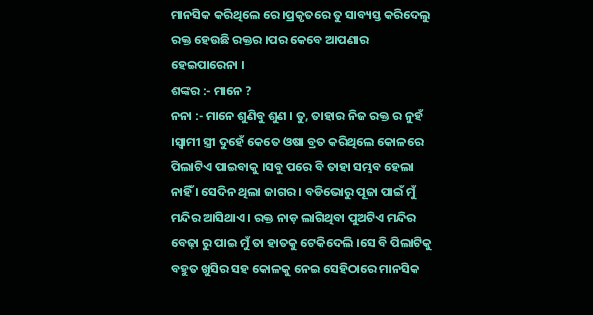ମାନସିକ କରିଥିଲେ ରେ ।ପ୍ରକୃତରେ ତୁ ସାବ୍ୟସ୍ତ କରିଦେଲୁ ରକ୍ତ ହେଉଛି ରକ୍ତର ।ପର କେବେ ଆପଣାର ହେଇପାରେନା ।
ଶଙ୍କର :- ମାନେ ?
ନନା :- ମାନେ ଶୁଣିବୁ ଶୁଣ । ତୁ, ତାହାର ନିଜ ରକ୍ତ ର ନୁହଁ ।ସ୍ୱାମୀ ସ୍ତ୍ରୀ ଦୁହେଁ କେତେ ଓଷା ବ୍ରତ କରିଥିଲେ କୋଳରେ ପିଲାଟିଏ ପାଇବାକୁ ।ସବୁ ପରେ ବି ତାହା ସମ୍ଭବ ହେଲା ନାହିଁ । ସେଦିନ ଥିଲା ଜାଗର । ବଡିଭୋରୁ ପୂଜା ପାଇଁ ମୁଁ ମନ୍ଦିର ଆସିଥାଏ । ରକ୍ତ ନାଡ଼ ଲାଗିଥିବା ପୁଅଟିଏ ମନ୍ଦିର ବେଢ଼ା ରୁ ପାଇ ମୁଁ ତା ହାତକୁ ଟେକିଦେଲି ।ସେ ବି ପିଲାଟିକୁ ବହୁତ ଖୁସିର ସହ କୋଳକୁ ନେଇ ସେହିଠାରେ ମାନସିକ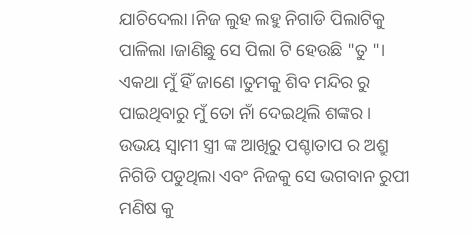ଯାଚିଦେଲା ।ନିଜ ଲୁହ ଲହୁ ନିଗାଡି ପିଲାଟିକୁ ପାଳିଲା ।ଜାଣିଛୁ ସେ ପିଲା ଟି ହେଉଛି "ତୁ "।
ଏକଥା ମୁଁ ହିଁ ଜାଣେ ।ତୁମକୁ ଶିବ ମନ୍ଦିର ରୁ ପାଇଥିବାରୁ ମୁଁ ତୋ ନାଁ ଦେଇଥିଲି ଶଙ୍କର ।
ଉଭୟ ସ୍ୱାମୀ ସ୍ତ୍ରୀ ଙ୍କ ଆଖିରୁ ପଶ୍ଚାତାପ ର ଅଶ୍ରୁ ନିଗିଡି ପଡୁଥିଲା ଏବଂ ନିଜକୁ ସେ ଭଗବାନ ରୁପୀ ମଣିଷ କୁ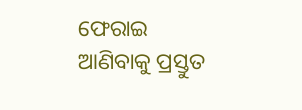ଫେରାଇ ଆଣିବାକୁ ପ୍ରସ୍ତୁତ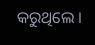କରୁଥିଲେ ।